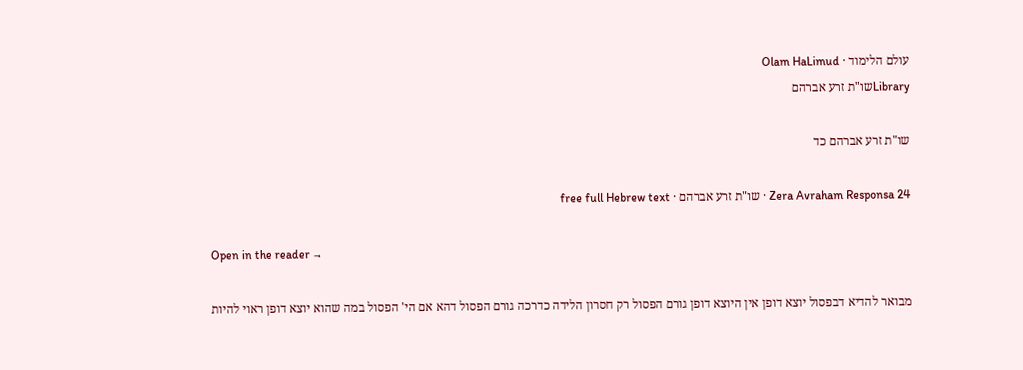עולם הלימוד · Olam HaLimud
Libraryשו"ת זרע אברהם

שו"ת זרע אברהם כד

Zera Avraham Responsa 24 · שו"ת זרע אברהם · free full Hebrew text

Open in the reader →

מבואר להדיא דבפסול יוצא דופן אין היוצא דופן גורם הפסול רק חסרון הלידה כדרכה גורם הפסול דהא אם הי' הפסול במה שהוא יוצא דופן ראוי להיות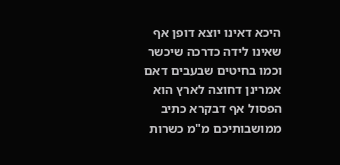היכא דאינו יוצא דופן אף שאינו לידה כדרכה שיכשר וכמו בחיטים שבעבים דאם אמרינן דחוצה לארץ הוא הפסול אף דבקרא כתיב ממושבותיכם מ"מ כשרות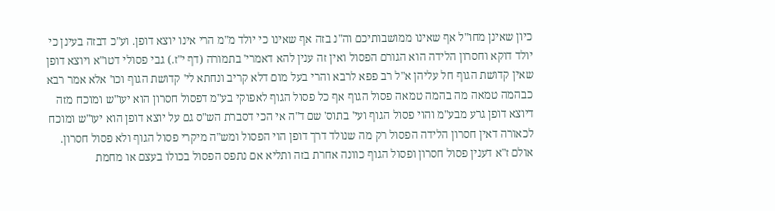כיון שאינן מחו"ל אף שאינו ממושבותיכם וה"נ בזה אף שאינו כי יולד מ"מ הרי אינו יוצא דופן. וע"כ דבזה בעינן כי יולד דוקא וחסרון הלידה הוא הגורם הפסול ואין זה ענין להא דאמרי' בתמורה (דף י"ז.) גבי פסולי דטו"א ויוצא דופן שאין קדושת הגוף חל עליהן א"ל רב פפא לרבא והרי בעל מום דלא קריב ונחתא לי' קדושת הגוף וכו' אלא אמר רבא כבהמה טמאה מה בהמה טמאה פסול הגוף אף כל פסול הגוף לאפוקי בע"מ דפסול חסרון הוא יעו"ש ומוכח מזה דיוצא דופן גרע מבע"מ והוי פסול הגוף ועי' בתוס' שם ד"ה אי הכי דסברת הש"ס גם על יוצא דופן הוא יעו"ש ומוכח לכאורה דאין חסרון הלידה הפסול רק מה שנולד דרך דופן הוי הפסול ומש"ה מיקרי פסול הגוף ולא פסול חסרון. אולם ז"א דענין פסול חסרון ופסול הגוף כוונה אחרת בזה ותליא אם נתפס הפסול בכולו בעצם או מחמת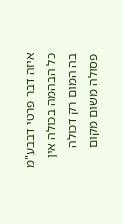איזה דבר פרטי דבבע"מ כל הבהמה בכולה אין בה המום רק דכולה פסולה משום מקום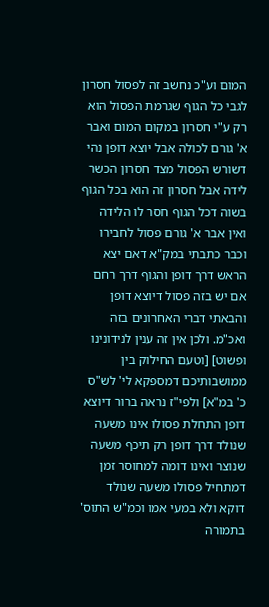המום וע"כ נחשב זה לפסול חסרון לגבי כל הגוף שגרמת הפסול הוא רק ע"י חסרון במקום המום ואבר א' גורם לכולה אבל יוצא דופן נהי דשורש הפסול מצד חסרון הכשר לידה אבל חסרון זה הוא בכל הגוף בשוה דכל הגוף חסר לו הלידה ואין אבר א' גורם פסול לחבירו וכבר כתבתי במק"א דאם יצא הראש דרך דופן והגוף דרך רחם אם יש בזה פסול דיוצא דופן והבאתי דברי האחרונים בזה ואכ"מ. ולכן אין זה ענין לנידונינו ופשוט] [וטעם החילוק בין ממושבותיכם דמספקא לי' לש"ס כ' במ"א] ולפי"ז נראה ברור דיוצא דופן התחלת פסולו אינו משעה שנולד דרך דופן רק תיכף משעה שנוצר ואינו דומה למחוסר זמן דמתחיל פסולו משעה שנולד דוקא ולא במעי אמו וכמ"ש התוס' בתמורה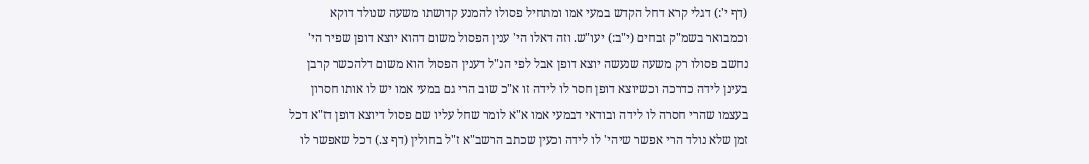(דף י':) דגלי קרא דחל הקדש במעי אמו ומתחיל פסולו להמנע קדושתו משעה שנולד דוקא וכמבואר בשמ"ק זבחים (י"ב:) יעו"ש. וזה דאלו הי' ענין הפסול משום דהוא יוצא דופן שפיר הי' נחשב פסולו רק משעה שנעשה יוצא דופן אבל לפי הנ"ל דענין הפסול הוא משום דלהכשר קרבן בעינן לידה כדרכה וכשיוצא דופן חסר לו לידה זו א"כ שוב הרי גם במעי אמו יש לו אותו חסרון בעצמו שהרי חסרה לו לידה ובודאי דבמעי אמו א"א לומר שחל עליו שם פסול דיוצא דופן דז"א דכל זמן שלא נולד הרי אפשר שיהי' לו לידה וכעין שכתב הרשב"א ז"ל בחולין (דף צ.) דכל שאפשר לו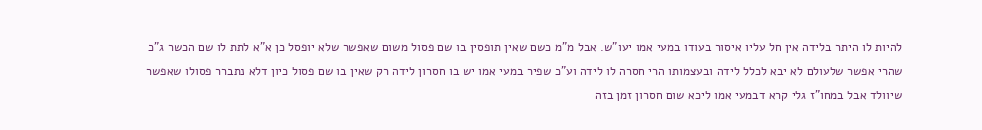להיות לו היתר בלידה אין חל עליו איסור בעודו במעי אמו יעו"ש. אבל מ"מ כשם שאין תופסין בו שם פסול משום שאפשר שלא יופסל כן א"א לתת לו שם הכשר ג"כ שהרי אפשר שלעולם לא יבא לכלל לידה ובעצמותו הרי חסרה לו לידה וע"כ שפיר במעי אמו יש בו חסרון לידה רק שאין בו שם פסול כיון דלא נתברר פסולו שאפשר שיוולד אבל במחו"ז גלי קרא דבמעי אמו ליכא שום חסרון זמן בזה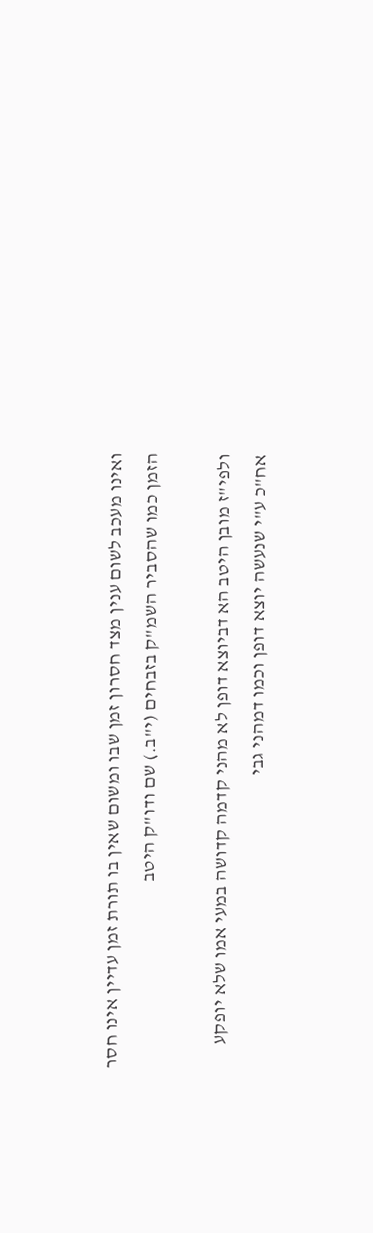ואינו מעכב לשום ענין מצד חסרון זמן שבו ומשום שאין בו תורת זמן עדיין אינו חסר הזמן כמו שהסביר השמ"ק בזבחים (י"ב.) שם ודו"ק היטב

ולפי"ז מובן היטב הא דביוצא דופן לא מהני קדמה קדושה במעי אמו שלא יופקע אח"כ ע"י שנעשה יוצא דופן וכמו דמהני גבי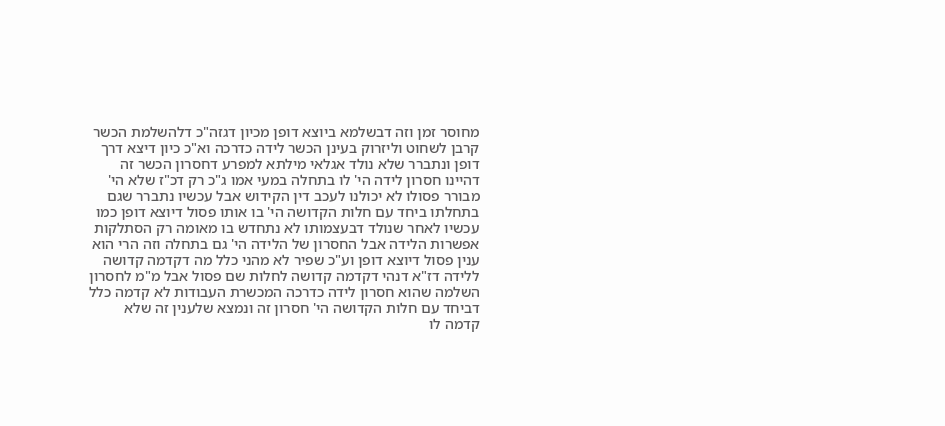מחוסר זמן וזה דבשלמא ביוצא דופן מכיון דגזה"כ דלהשלמת הכשר קרבן לשחוט וליזרוק בעינן הכשר לידה כדרכה וא"כ כיון דיצא דרך דופן ונתברר שלא נולד אגלאי מילתא למפרע דחסרון הכשר זה דהיינו חסרון לידה הי' לו בתחלה במעי אמו ג"כ רק דכ"ז שלא הי' מבורר פסולו לא יכולנו לעכב דין הקידוש אבל עכשיו נתברר שגם בתחלתו ביחד עם חלות הקדושה הי' בו אותו פסול דיוצא דופן כמו עכשיו לאחר שנולד דבעצמותו לא נתחדש בו מאומה רק הסתלקות אפשרות הלידה אבל החסרון של הלידה הי' גם בתחלה וזה הרי הוא ענין פסול דיוצא דופן וע"כ שפיר לא מהני כלל מה דקדמה קדושה ללידה דז"א דנהי דקדמה קדושה לחלות שם פסול אבל מ"מ לחסרון השלמה שהוא חסרון לידה כדרכה המכשרת העבודות לא קדמה כלל דביחד עם חלות הקדושה הי' חסרון זה ונמצא שלענין זה שלא קדמה לו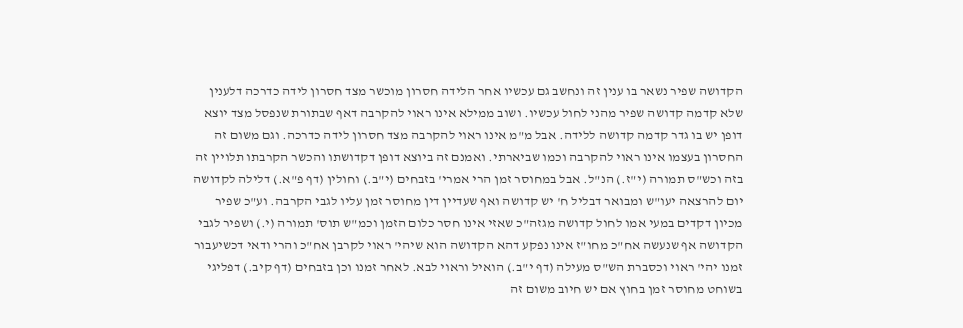הקדושה שפיר נשאר בו ענין זה ונחשב גם עכשיו אחר הלידה חסרון מוכשר מצד חסרון לידה כדרכה דלענין שלא קדמה קדושה שפיר מהני לחול עכשיו. ושוב ממילא אינו ראוי להקרבה דאף שבתורת שנפסל מצד יוצא דופן יש בו גדר קדמה קדושה ללידה. אבל מ"מ אינו ראוי להקרבה מצד חסרון לידה כדרכה. וגם משום זה החסרון בעצמו אינו ראוי להקרבה וכמו שביארתי. ואמנם זה ביוצא דופן דקדושתו והכשר הקרבתו תלויין זה בזה וכש"ס תמורה (י"ז.) הנ"ל. אבל במחוסר זמן הרי אמרי' בזבחים (י"ב.) וחולין (דף פ"א.) דלילה לקדושה יום להרצאה יעו"ש ומבואר דבליל ח' יש קדושה ואף שעדיין דין מחוסר זמן עליו לגבי הקרבה. וע"כ שפיר מכיון דקדים במעי אמו לחול קדושה מגזה"כ שאזי אינו חסר כלום הזמן וכמ"ש תוס' תמורה (י.) ושפיר לגבי הקדושה אף שנעשה אח"כ מחו"ז אינו נפקע דהא הקדושה הוא שיהי' ראוי לקרבן אח"כ והרי ודאי דכשיעבור זמנו יהי' ראוי וכסברת הש"ס מעילה (דף י"ב.) הואיל וראוי לבא. לאחר זמנו וכן בזבחים (דף קיב.) דפליגי בשוחט מחוסר זמן בחוץ אם יש חיוב משום זה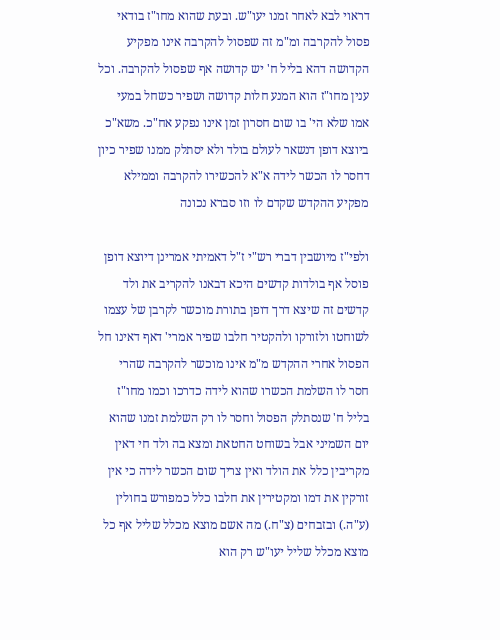דראוי לבא לאחר זמנו יעו"ש. ובעת שהוא מחו"ז בודאי פסול להקרבה ומ"מ זה שפסול להקרבה אינו מפקיע הקדושה דהא בליל ח' יש קדושה אף שפסול להקרבה. וכל ענין מחו"ז הוא המנע חלות קדושה ושפיר כשחל במעי אמו שלא הי' בו שום חסרון זמן אינו נפקע אח"כ. משא"כ ביוצא דופן דנשאר לעולם בולד ולא יסתלק ממנו שפיר כיון דחסר לו הכשר לידה א"א להכשירו להקרבה וממילא מפקיע ההקדש שקדם לו וזו סברא נכונה

ולפי"ז מיושבין דברי רש"י ז"ל דאמיתי אמרינן דיוצא דופן פוסל אף בולדות קדשים היכא דבאנו להקריב את ולד קדשים זה שיצא דרך דופן בתורת מוכשר לקרבן של עצמו לשוחטו ולזורקו ולהקטיר חלבו שפיר אמרי' דאף דאינו חל הפסול אחרי ההקדש מ"מ אינו מוכשר להקרבה שהרי חסר לו השלמת הכשרו שהוא לידה כדרכו וכמו מחו"ז בליל ח' שנסתלק הפסול וחסר לו רק השלמת זמנו שהוא יום השמיני אבל בשוחט החטאת ומצא בה ולד חי דאין מקריבין כלל את הולד ואין צריך שום הכשר לידה כי אין זורקין את דמו ומקטירין את חלבו כלל כמפורש בחולין (ע"ה.) ובזבחים (צ"ח.) מה אשם מוצא מכלל שליל אף כל מוצא מכלל שליל יעו"ש רק הוא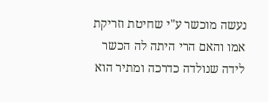נעשה מוכשר ע"י שחיטת וזריקת אמו והאם הרי היתה לה הכשר לידה שנולדה כדרכה ומתיר הוא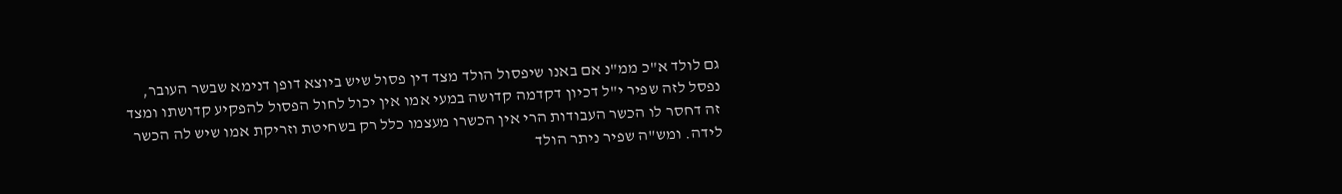גם לולד א"כ ממ"נ אם באנו שיפסול הולד מצד דין פסול שיש ביוצא דופן דנימא שבשר העובר, נפסל לזה שפיר י"ל דכיון דקדמה קדושה במעי אמו אין יכול לחול הפסול להפקיע קדושתו ומצד זה דחסר לו הכשר העבודות הרי אין הכשרו מעצמו כלל רק בשחיטת וזריקת אמו שיש לה הכשר לידה. ומש"ה שפיר ניתר הולד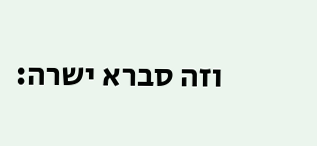וזה סברא ישרה: